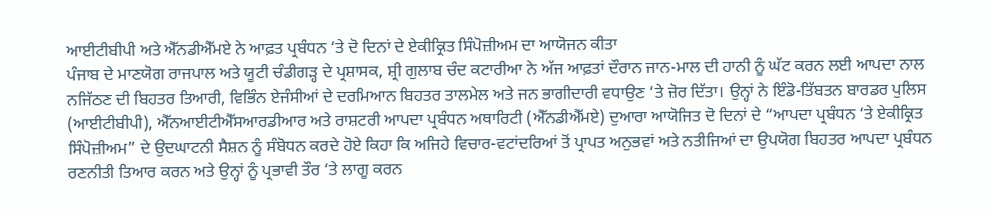ਆਈਟੀਬੀਪੀ ਅਤੇ ਐੱਨਡੀਐੱਮਏ ਨੇ ਆਫ਼ਤ ਪ੍ਰਬੰਧਨ ‘ਤੇ ਦੋ ਦਿਨਾਂ ਦੇ ਏਕੀਕ੍ਰਿਤ ਸਿੰਪੋਜ਼ੀਅਮ ਦਾ ਆਯੋਜਨ ਕੀਤਾ
ਪੰਜਾਬ ਦੇ ਮਾਣਯੋਗ ਰਾਜਪਾਲ ਅਤੇ ਯੂਟੀ ਚੰਡੀਗੜ੍ਹ ਦੇ ਪ੍ਰਸ਼ਾਸਕ, ਸ਼੍ਰੀ ਗੁਲਾਬ ਚੰਦ ਕਟਾਰੀਆ ਨੇ ਅੱਜ ਆਫ਼ਤਾਂ ਦੌਰਾਨ ਜਾਨ-ਮਾਲ ਦੀ ਹਾਨੀ ਨੂੰ ਘੱਟ ਕਰਨ ਲਈ ਆਪਦਾ ਨਾਲ ਨਜਿੱਠਣ ਦੀ ਬਿਹਤਰ ਤਿਆਰੀ, ਵਿਭਿੰਨ ਏਜੰਸੀਆਂ ਦੇ ਦਰਮਿਆਨ ਬਿਹਤਰ ਤਾਲਮੇਲ ਅਤੇ ਜਨ ਭਾਗੀਦਾਰੀ ਵਧਾਉਣ ‘ਤੇ ਜ਼ੋਰ ਦਿੱਤਾ। ਉਨ੍ਹਾਂ ਨੇ ਇੰਡੋ-ਤਿੱਬਤਨ ਬਾਰਡਰ ਪੁਲਿਸ (ਆਈਟੀਬੀਪੀ), ਐੱਨਆਈਟੀਐੱਸਆਰਡੀਆਰ ਅਤੇ ਰਾਸ਼ਟਰੀ ਆਪਦਾ ਪ੍ਰਬੰਧਨ ਅਥਾਰਿਟੀ (ਐੱਨਡੀਐੱਮਏ) ਦੁਆਰਾ ਆਯੋਜਿਤ ਦੋ ਦਿਨਾਂ ਦੇ “ਆਪਦਾ ਪ੍ਰਬੰਧਨ ‘ਤੇ ਏਕੀਕ੍ਰਿਤ ਸਿੰਪੋਜ਼ੀਅਮ” ਦੇ ਉਦਘਾਟਨੀ ਸੈਸ਼ਨ ਨੂੰ ਸੰਬੋਧਨ ਕਰਦੇ ਹੋਏ ਕਿਹਾ ਕਿ ਅਜਿਹੇ ਵਿਚਾਰ-ਵਟਾਂਦਰਿਆਂ ਤੋਂ ਪ੍ਰਾਪਤ ਅਨੁਭਵਾਂ ਅਤੇ ਨਤੀਜਿਆਂ ਦਾ ਉਪਯੋਗ ਬਿਹਤਰ ਆਪਦਾ ਪ੍ਰਬੰਧਨ ਰਣਨੀਤੀ ਤਿਆਰ ਕਰਨ ਅਤੇ ਉਨ੍ਹਾਂ ਨੂੰ ਪ੍ਰਭਾਵੀ ਤੌਰ ‘ਤੇ ਲਾਗੂ ਕਰਨ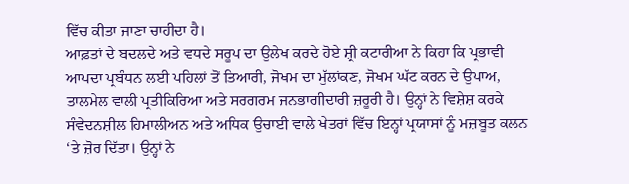ਵਿੱਚ ਕੀਤਾ ਜਾਣਾ ਚਾਹੀਦਾ ਹੈ।
ਆਫ਼ਤਾਂ ਦੇ ਬਦਲਦੇ ਅਤੇ ਵਧਦੇ ਸਰੂਪ ਦਾ ਉਲੇਖ ਕਰਦੇ ਹੋਏ ਸ਼੍ਰੀ ਕਟਾਰੀਆ ਨੇ ਕਿਹਾ ਕਿ ਪ੍ਰਭਾਵੀ ਆਪਦਾ ਪ੍ਰਬੰਧਨ ਲਈ ਪਹਿਲਾਂ ਤੋਂ ਤਿਆਰੀ, ਜੋਖਮ ਦਾ ਮੁੱਲਾਂਕਣ, ਜੋਖਮ ਘੱਟ ਕਰਨ ਦੇ ਉਪਾਅ, ਤਾਲਮੇਲ ਵਾਲੀ ਪ੍ਰਤੀਕਿਰਿਆ ਅਤੇ ਸਰਗਰਮ ਜਨਭਾਗੀਦਾਰੀ ਜ਼ਰੂਰੀ ਹੈ। ਉਨ੍ਹਾਂ ਨੇ ਵਿਸ਼ੇਸ਼ ਕਰਕੇ ਸੰਵੇਦਨਸ਼ੀਲ ਹਿਮਾਲੀਅਨ ਅਤੇ ਅਧਿਕ ਉਚਾਈ ਵਾਲੇ ਖੇਤਰਾਂ ਵਿੱਚ ਇਨ੍ਹਾਂ ਪ੍ਰਯਾਸਾਂ ਨੂੰ ਮਜ਼ਬੂਤ ਕਲਨ ‘ਤੇ ਜ਼ੋਰ ਦਿੱਤਾ। ਉਨ੍ਹਾਂ ਨੇ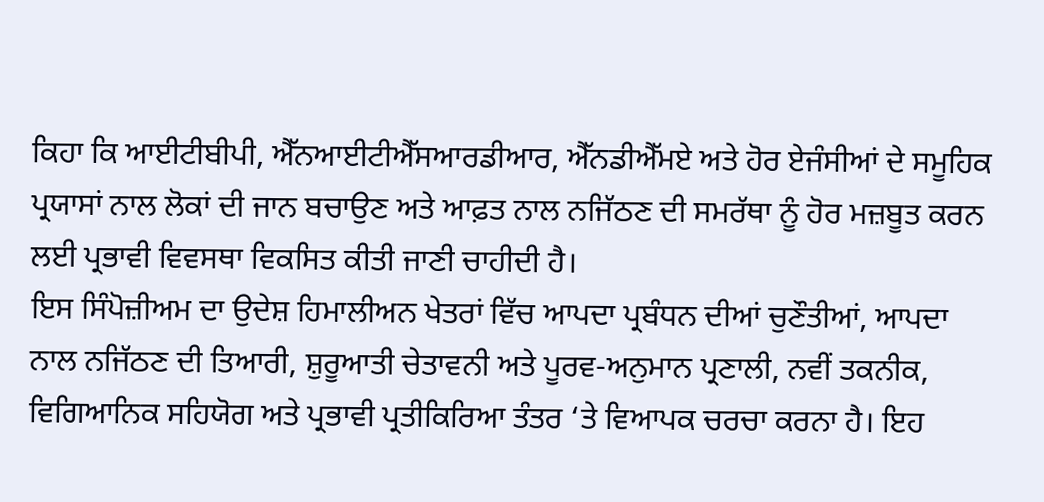ਕਿਹਾ ਕਿ ਆਈਟੀਬੀਪੀ, ਐੱਨਆਈਟੀਐੱਸਆਰਡੀਆਰ, ਐੱਨਡੀਐੱਮਏ ਅਤੇ ਹੋਰ ਏਜੰਸੀਆਂ ਦੇ ਸਮੂਹਿਕ ਪ੍ਰਯਾਸਾਂ ਨਾਲ ਲੋਕਾਂ ਦੀ ਜਾਨ ਬਚਾਉਣ ਅਤੇ ਆਫ਼ਤ ਨਾਲ ਨਜਿੱਠਣ ਦੀ ਸਮਰੱਥਾ ਨੂੰ ਹੋਰ ਮਜ਼ਬੂਤ ਕਰਨ ਲਈ ਪ੍ਰਭਾਵੀ ਵਿਵਸਥਾ ਵਿਕਸਿਤ ਕੀਤੀ ਜਾਣੀ ਚਾਹੀਦੀ ਹੈ।
ਇਸ ਸਿੰਪੋਜ਼ੀਅਮ ਦਾ ਉਦੇਸ਼ ਹਿਮਾਲੀਅਨ ਖੇਤਰਾਂ ਵਿੱਚ ਆਪਦਾ ਪ੍ਰਬੰਧਨ ਦੀਆਂ ਚੁਣੌਤੀਆਂ, ਆਪਦਾ ਨਾਲ ਨਜਿੱਠਣ ਦੀ ਤਿਆਰੀ, ਸ਼ੁਰੂਆਤੀ ਚੇਤਾਵਨੀ ਅਤੇ ਪੂਰਵ-ਅਨੁਮਾਨ ਪ੍ਰਣਾਲੀ, ਨਵੀਂ ਤਕਨੀਕ, ਵਿਗਿਆਨਿਕ ਸਹਿਯੋਗ ਅਤੇ ਪ੍ਰਭਾਵੀ ਪ੍ਰਤੀਕਿਰਿਆ ਤੰਤਰ ‘ਤੇ ਵਿਆਪਕ ਚਰਚਾ ਕਰਨਾ ਹੈ। ਇਹ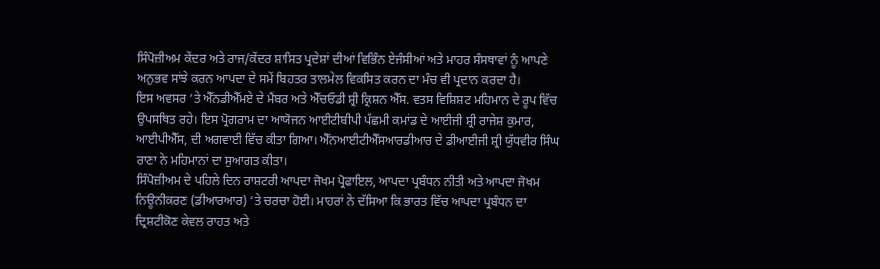ਸਿੰਪੋਜ਼ੀਅਮ ਕੇਂਦਰ ਅਤੇ ਰਾਜ/ਕੇਂਦਰ ਸ਼ਾਸਿਤ ਪ੍ਰਦੇਸ਼ਾਂ ਦੀਆਂ ਵਿਭਿੰਨ ਏਜੰਸੀਆਂ ਅਤੇ ਮਾਹਰ ਸੰਸਥਾਵਾਂ ਨੂੰ ਆਪਣੇ ਅਨੁਭਵ ਸਾਂਝੇ ਕਰਨ ਆਪਦਾ ਦੇ ਸਮੇਂ ਬਿਹਤਰ ਤਾਲਮੇਲ ਵਿਕਸਿਤ ਕਰਨ ਦਾ ਮੰਚ ਵੀ ਪ੍ਰਦਾਨ ਕਰਦਾ ਹੈ।
ਇਸ ਅਵਸਰ ‘ਤੇ ਐੱਨਡੀਐੱਮਏ ਦੇ ਮੈਂਬਰ ਅਤੇ ਐੱਚਓਡੀ ਸ਼੍ਰੀ ਕ੍ਰਿਸ਼ਨ ਐੱਸ. ਵਤਸ ਵਿਸ਼ਿਸ਼ਟ ਮਹਿਮਾਨ ਦੇ ਰੂਪ ਵਿੱਚ ਉਪਸਥਿਤ ਰਹੇ। ਇਸ ਪ੍ਰੋਗਰਾਮ ਦਾ ਆਯੋਜਨ ਆਈਟੀਬੀਪੀ ਪੱਛਮੀ ਕਮਾਂਡ ਦੇ ਆਈਜੀ ਸ਼੍ਰੀ ਰਾਜੇਸ਼ ਕੁਮਾਰ, ਆਈਪੀਐੱਸ, ਦੀ ਅਗਵਾਈ ਵਿੱਚ ਕੀਤਾ ਗਿਆ। ਐੱਨਆਈਟੀਐੱਸਆਰਡੀਆਰ ਦੇ ਡੀਆਈਜੀ ਸ਼੍ਰੀ ਯੁੱਧਵੀਰ ਸਿੰਘ ਰਾਣਾ ਨੇ ਮਹਿਮਾਨਾਂ ਦਾ ਸੁਆਗਤ ਕੀਤਾ।
ਸਿੰਪੋਜ਼ੀਅਮ ਦੇ ਪਹਿਲੇ ਦਿਨ ਰਾਸ਼ਟਰੀ ਆਪਦਾ ਜੋਖਮ ਪ੍ਰੋਫਾਇਲ, ਆਪਦਾ ਪ੍ਰਬੰਧਨ ਨੀਤੀ ਅਤੇ ਆਪਦਾ ਜੋਖਮ ਨਿਊਨੀਕਰਣ (ਡੀਆਰਆਰ) ‘ਤੇ ਚਰਚਾ ਹੋਈ। ਮਾਹਰਾਂ ਨੇ ਦੱਸਿਆ ਕਿ ਭਾਰਤ ਵਿੱਚ ਆਪਦਾ ਪ੍ਰਬੰਧਨ ਦਾ ਦ੍ਰਿਸ਼ਟੀਕੋਣ ਕੇਵਲ ਰਾਹਤ ਅਤੇ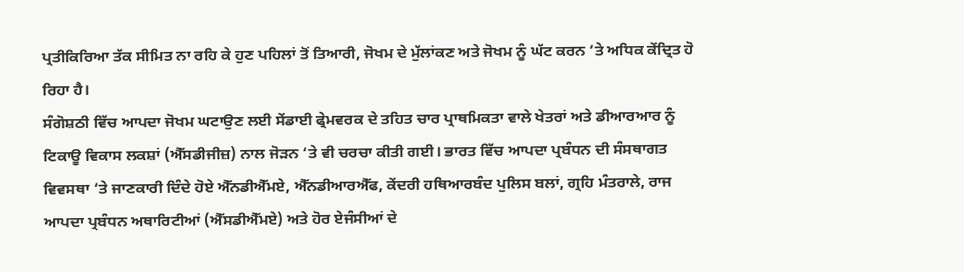ਪ੍ਰਤੀਕਿਰਿਆ ਤੱਕ ਸੀਮਿਤ ਨਾ ਰਹਿ ਕੇ ਹੁਣ ਪਹਿਲਾਂ ਤੋਂ ਤਿਆਰੀ, ਜੋਖਮ ਦੇ ਮੁੱਲਾਂਕਣ ਅਤੇ ਜੋਖਮ ਨੂੰ ਘੱਟ ਕਰਨ ‘ਤੇ ਅਧਿਕ ਕੇਂਦ੍ਰਿਤ ਹੋ ਰਿਹਾ ਹੈ।
ਸੰਗੋਸ਼ਠੀ ਵਿੱਚ ਆਪਦਾ ਜੋਖਮ ਘਟਾਉਣ ਲਈ ਸੇਂਡਾਈ ਫ੍ਰੇਮਵਰਕ ਦੇ ਤਹਿਤ ਚਾਰ ਪ੍ਰਾਥਮਿਕਤਾ ਵਾਲੇ ਖੇਤਰਾਂ ਅਤੇ ਡੀਆਰਆਰ ਨੂੰ ਟਿਕਾਊ ਵਿਕਾਸ ਲਕਸ਼ਾਂ (ਐੱਸਡੀਜੀਜ਼) ਨਾਲ ਜੋੜਨ ‘ਤੇ ਵੀ ਚਰਚਾ ਕੀਤੀ ਗਈ। ਭਾਰਤ ਵਿੱਚ ਆਪਦਾ ਪ੍ਰਬੰਧਨ ਦੀ ਸੰਸਥਾਗਤ ਵਿਵਸਥਾ ‘ਤੇ ਜਾਣਕਾਰੀ ਦਿੰਦੇ ਹੋਏ ਐੱਨਡੀਐੱਮਏ, ਐੱਨਡੀਆਰਐੱਫ, ਕੇਂਦਰੀ ਹਥਿਆਰਬੰਦ ਪੁਲਿਸ ਬਲਾਂ, ਗ੍ਰਹਿ ਮੰਤਰਾਲੇ, ਰਾਜ ਆਪਦਾ ਪ੍ਰਬੰਧਨ ਅਥਾਰਿਟੀਆਂ (ਐੱਸਡੀਐੱਮਏ) ਅਤੇ ਹੋਰ ਏਜੰਸੀਆਂ ਦੇ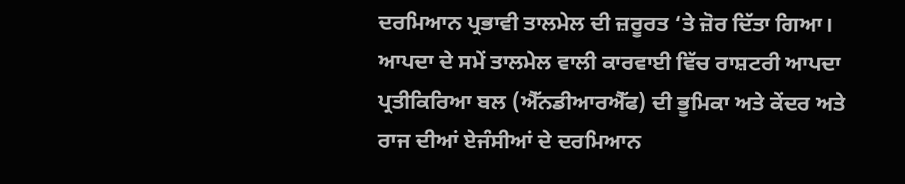ਦਰਮਿਆਨ ਪ੍ਰਭਾਵੀ ਤਾਲਮੇਲ ਦੀ ਜ਼ਰੂਰਤ ‘ਤੇ ਜ਼ੋਰ ਦਿੱਤਾ ਗਿਆ।
ਆਪਦਾ ਦੇ ਸਮੇਂ ਤਾਲਮੇਲ ਵਾਲੀ ਕਾਰਵਾਈ ਵਿੱਚ ਰਾਸ਼ਟਰੀ ਆਪਦਾ ਪ੍ਰਤੀਕਿਰਿਆ ਬਲ (ਐੱਨਡੀਆਰਐੱਫ) ਦੀ ਭੂਮਿਕਾ ਅਤੇ ਕੇਂਦਰ ਅਤੇ ਰਾਜ ਦੀਆਂ ਏਜੰਸੀਆਂ ਦੇ ਦਰਮਿਆਨ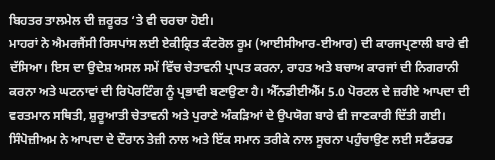ਬਿਹਤਰ ਤਾਲਮੇਲ ਦੀ ਜ਼ਰੂਰਤ ‘ਤੇ ਵੀ ਚਰਚਾ ਹੋਈ।
ਮਾਹਰਾਂ ਨੇ ਐਮਰਜੈਂਸੀ ਰਿਸਪਾਂਸ ਲਈ ਏਕੀਕ੍ਰਿਤ ਕੰਟਰੋਲ ਰੂਮ (ਆਈਸੀਆਰ-ਈਆਰ) ਦੀ ਕਾਰਜਪ੍ਰਣਾਲੀ ਬਾਰੇ ਵੀ ਦੱਸਿਆ। ਇਸ ਦਾ ਉਦੇਸ਼ ਅਸਲ ਸਮੇਂ ਵਿੱਚ ਚੇਤਾਵਨੀ ਪ੍ਰਾਪਤ ਕਰਨਾ, ਰਾਹਤ ਅਤੇ ਬਚਾਅ ਕਾਰਜਾਂ ਦੀ ਨਿਗਰਾਨੀ ਕਰਨਾ ਅਤੇ ਘਟਨਾਵਾਂ ਦੀ ਰਿਪੋਰਟਿੰਗ ਨੂੰ ਪ੍ਰਭਾਵੀ ਬਣਾਉਣਾ ਹੈ। ਐੱਨਡੀਈਐੱਮ 5.0 ਪੋਰਟਲ ਦੇ ਜ਼ਰੀਏ ਆਪਦਾ ਦੀ ਵਰਤਮਾਨ ਸਥਿਤੀ, ਸ਼ੁਰੂਆਤੀ ਚੇਤਾਵਨੀ ਅਤੇ ਪੁਰਾਣੇ ਅੰਕੜਿਆਂ ਦੇ ਉਪਯੋਗ ਬਾਰੇ ਵੀ ਜਾਣਕਾਰੀ ਦਿੱਤੀ ਗਈ।
ਸਿੰਪੋਜ਼ੀਅਮ ਨੇ ਆਪਦਾ ਦੇ ਦੌਰਾਨ ਤੇਜ਼ੀ ਨਾਲ ਅਤੇ ਇੱਕ ਸਮਾਨ ਤਰੀਕੇ ਨਾਲ ਸੂਚਨਾ ਪਹੁੰਚਾਉਣ ਲਈ ਸਟੈਂਡਰਡ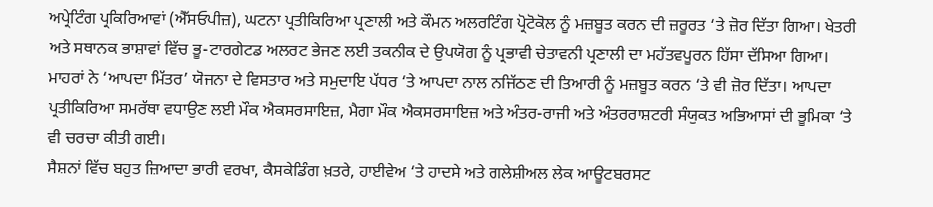ਅਪ੍ਰੇਟਿੰਗ ਪ੍ਰਕਿਰਿਆਵਾਂ (ਐੱਸਓਪੀਜ਼), ਘਟਨਾ ਪ੍ਰਤੀਕਿਰਿਆ ਪ੍ਰਣਾਲੀ ਅਤੇ ਕੌਮਨ ਅਲਰਟਿੰਗ ਪ੍ਰੋਟੋਕੋਲ ਨੂੰ ਮਜ਼ਬੂਤ ਕਰਨ ਦੀ ਜ਼ਰੂਰਤ ‘ਤੇ ਜ਼ੋਰ ਦਿੱਤਾ ਗਿਆ। ਖੇਤਰੀ ਅਤੇ ਸਥਾਨਕ ਭਾਸ਼ਾਵਾਂ ਵਿੱਚ ਭੂ-ਟਾਰਗੇਟਡ ਅਲਰਟ ਭੇਜਣ ਲਈ ਤਕਨੀਕ ਦੇ ਉਪਯੋਗ ਨੂੰ ਪ੍ਰਭਾਵੀ ਚੇਤਾਵਨੀ ਪ੍ਰਣਾਲੀ ਦਾ ਮਹੱਤਵਪੂਰਨ ਹਿੱਸਾ ਦੱਸਿਆ ਗਿਆ।
ਮਾਹਰਾਂ ਨੇ ‘ਆਪਦਾ ਮਿੱਤਰ’ ਯੋਜਨਾ ਦੇ ਵਿਸਤਾਰ ਅਤੇ ਸਮੁਦਾਇ ਪੱਧਰ ‘ਤੇ ਆਪਦਾ ਨਾਲ ਨਜਿੱਠਣ ਦੀ ਤਿਆਰੀ ਨੂੰ ਮਜ਼ਬੂਤ ਕਰਨ ‘ਤੇ ਵੀ ਜ਼ੋਰ ਦਿੱਤਾ। ਆਪਦਾ ਪ੍ਰਤੀਕਿਰਿਆ ਸਮਰੱਥਾ ਵਧਾਉਣ ਲਈ ਮੌਕ ਐਕਸਰਸਾਇਜ਼, ਮੈਗਾ ਮੌਕ ਐਕਸਰਸਾਇਜ਼ ਅਤੇ ਅੰਤਰ-ਰਾਜੀ ਅਤੇ ਅੰਤਰਰਾਸ਼ਟਰੀ ਸੰਯੁਕਤ ਅਭਿਆਸਾਂ ਦੀ ਭੂਮਿਕਾ ‘ਤੇ ਵੀ ਚਰਚਾ ਕੀਤੀ ਗਈ।
ਸੈਸ਼ਨਾਂ ਵਿੱਚ ਬਹੁਤ ਜ਼ਿਆਦਾ ਭਾਰੀ ਵਰਖਾ, ਕੈਸਕੇਡਿੰਗ ਖ਼ਤਰੇ, ਹਾਈਵੇਅ ‘ਤੇ ਹਾਦਸੇ ਅਤੇ ਗਲੇਸ਼ੀਅਲ ਲੇਕ ਆਊਟਬਰਸਟ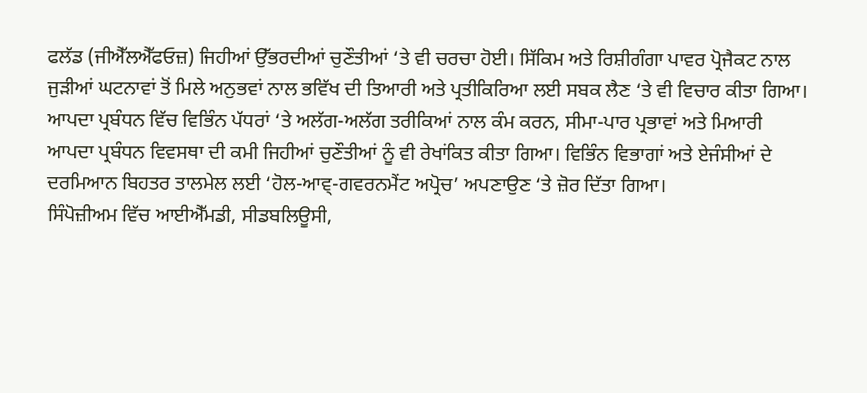ਫਲੱਡ (ਜੀਐੱਲਐੱਫਓਜ਼) ਜਿਹੀਆਂ ਉੱਭਰਦੀਆਂ ਚੁਣੌਤੀਆਂ ‘ਤੇ ਵੀ ਚਰਚਾ ਹੋਈ। ਸਿੱਕਿਮ ਅਤੇ ਰਿਸ਼ੀਗੰਗਾ ਪਾਵਰ ਪ੍ਰੋਜੈਕਟ ਨਾਲ ਜੁੜੀਆਂ ਘਟਨਾਵਾਂ ਤੋਂ ਮਿਲੇ ਅਨੁਭਵਾਂ ਨਾਲ ਭਵਿੱਖ ਦੀ ਤਿਆਰੀ ਅਤੇ ਪ੍ਰਤੀਕਿਰਿਆ ਲਈ ਸਬਕ ਲੈਣ ‘ਤੇ ਵੀ ਵਿਚਾਰ ਕੀਤਾ ਗਿਆ।
ਆਪਦਾ ਪ੍ਰਬੰਧਨ ਵਿੱਚ ਵਿਭਿੰਨ ਪੱਧਰਾਂ ‘ਤੇ ਅਲੱਗ-ਅਲੱਗ ਤਰੀਕਿਆਂ ਨਾਲ ਕੰਮ ਕਰਨ, ਸੀਮਾ-ਪਾਰ ਪ੍ਰਭਾਵਾਂ ਅਤੇ ਮਿਆਰੀ
ਆਪਦਾ ਪ੍ਰਬੰਧਨ ਵਿਵਸਥਾ ਦੀ ਕਮੀ ਜਿਹੀਆਂ ਚੁਣੌਤੀਆਂ ਨੂੰ ਵੀ ਰੇਖਾਂਕਿਤ ਕੀਤਾ ਗਿਆ। ਵਿਭਿੰਨ ਵਿਭਾਗਾਂ ਅਤੇ ਏਜੰਸੀਆਂ ਦੇ ਦਰਮਿਆਨ ਬਿਹਤਰ ਤਾਲਮੇਲ ਲਈ ‘ਹੋਲ-ਆਵ੍-ਗਵਰਨਮੈਂਟ ਅਪ੍ਰੋਚ’ ਅਪਣਾਉਣ ‘ਤੇ ਜ਼ੋਰ ਦਿੱਤਾ ਗਿਆ।
ਸਿੰਪੋਜ਼ੀਅਮ ਵਿੱਚ ਆਈਐੱਮਡੀ, ਸੀਡਬਲਿਊਸੀ,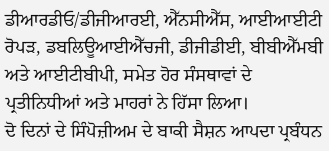ਡੀਆਰਡੀਓ/ਡੀਜੀਆਰਈ, ਐੱਨਸੀਐੱਸ, ਆਈਆਈਟੀ ਰੋਪੜ, ਡਬਲਿਊਆਈਐੱਚਜੀ, ਡੀਜੀਡੀਈ, ਬੀਬੀਐੱਮਬੀ ਅਤੇ ਆਈਟੀਬੀਪੀ, ਸਮੇਤ ਹੋਰ ਸੰਸਥਾਵਾਂ ਦੇ ਪ੍ਰਤੀਨਿਧੀਆਂ ਅਤੇ ਮਾਹਰਾਂ ਨੇ ਹਿੱਸਾ ਲਿਆ।
ਦੋ ਦਿਨਾਂ ਦੇ ਸਿੰਪੋਜ਼ੀਅਮ ਦੇ ਬਾਕੀ ਸੈਸ਼ਨ ਆਪਦਾ ਪ੍ਰਬੰਧਨ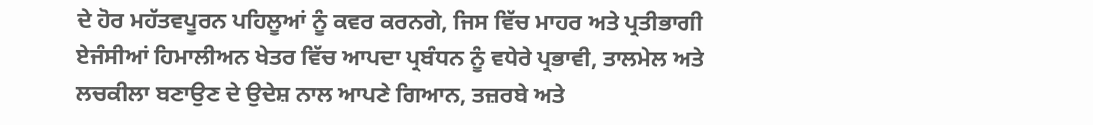ਦੇ ਹੋਰ ਮਹੱਤਵਪੂਰਨ ਪਹਿਲੂਆਂ ਨੂੰ ਕਵਰ ਕਰਨਗੇ, ਜਿਸ ਵਿੱਚ ਮਾਹਰ ਅਤੇ ਪ੍ਰਤੀਭਾਗੀ ਏਜੰਸੀਆਂ ਹਿਮਾਲੀਅਨ ਖੇਤਰ ਵਿੱਚ ਆਪਦਾ ਪ੍ਰਬੰਧਨ ਨੂੰ ਵਧੇਰੇ ਪ੍ਰਭਾਵੀ, ਤਾਲਮੇਲ ਅਤੇ ਲਚਕੀਲਾ ਬਣਾਉਣ ਦੇ ਉਦੇਸ਼ ਨਾਲ ਆਪਣੇ ਗਿਆਨ, ਤਜ਼ਰਬੇ ਅਤੇ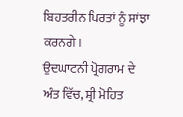ਬਿਹਤਰੀਨ ਪਿਰਤਾਂ ਨੂੰ ਸਾਂਝਾ ਕਰਨਗੇ।
ਉਦਘਾਟਨੀ ਪ੍ਰੋਗਰਾਮ ਦੇ ਅੰਤ ਵਿੱਚ, ਸ਼੍ਰੀ ਮੋਹਿਤ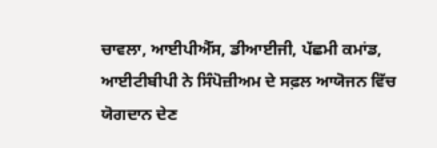ਚਾਵਲਾ, ਆਈਪੀਐੱਸ, ਡੀਆਈਜੀ, ਪੱਛਮੀ ਕਮਾਂਡ, ਆਈਟੀਬੀਪੀ ਨੇ ਸਿੰਪੋਜ਼ੀਅਮ ਦੇ ਸਫ਼ਲ ਆਯੋਜਨ ਵਿੱਚ ਯੋਗਦਾਨ ਦੇਣ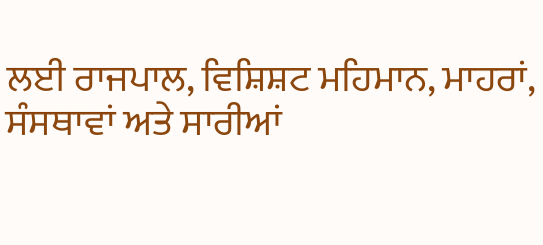ਲਈ ਰਾਜਪਾਲ, ਵਿਸ਼ਿਸ਼ਟ ਮਹਿਮਾਨ, ਮਾਹਰਾਂ, ਸੰਸਥਾਵਾਂ ਅਤੇ ਸਾਰੀਆਂ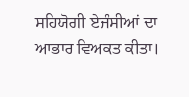ਸਹਿਯੋਗੀ ਏਜੰਸੀਆਂ ਦਾ ਆਭਾਰ ਵਿਅਕਤ ਕੀਤਾ।